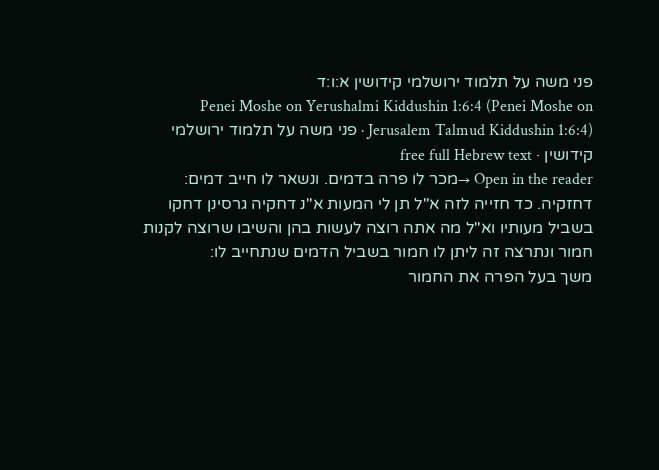פני משה על תלמוד ירושלמי קידושין א:ו:ד
Penei Moshe on Yerushalmi Kiddushin 1:6:4 (Penei Moshe on Jerusalem Talmud Kiddushin 1:6:4) · פני משה על תלמוד ירושלמי קידושין · free full Hebrew text
Open in the reader →מכר לו פרה בדמים. ונשאר לו חייב דמים:
דחזקיה. כד חזייה לזה א"ל תן לי המעות א"נ דחקיה גרסינן דחקו בשביל מעותיו וא"ל מה אתה רוצה לעשות בהן והשיבו שרוצה לקנות חמור ונתרצה זה ליתן לו חמור בשביל הדמים שנתחייב לו:
משך בעל הפרה את החמור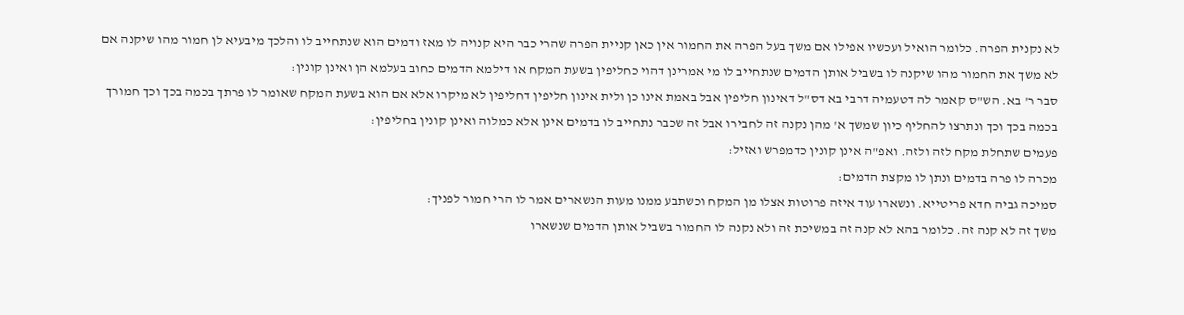לא נקנית הפרה. כלומר הואיל ועכשיו אפילו אם משך בעל הפרה את החמור אין כאן קניית הפרה שהרי כבר היא קנויה לו מאז ודמים הוא שנתחייב לו והלכך מיבעיא לן חמור מהו שיקנה אם לא משך את החמור מהו שיקנה לו בשביל אותן הדמים שנתחייב לו מי אמרינן דהוי כחליפין בשעת המקח או דילמא הדמים כחוב בעלמא הן ואינן קונין:
סבר ר' בא. הש"ס קאמר לה דטעמיה דרבי בא דס"ל דאינון חליפין אבל באמת אינו כן ולית אינון חליפין דחליפין לא מיקרו אלא אם הוא בשעת המקח שאומר לו פרתך בכמה בכך וכך חמורך בכמה בכך וכך ונתרצו להחליף כיון שמשך א' מהן נקנה זה לחבירו אבל זה שכבר נתחייב לו בדמים אינן אלא כמלוה ואינן קונין בחליפין:
פעמים שתחלת מקח לזה ולזה. ואפ"ה אינן קונין כדמפרש ואזיל:
מכרה לו פרה בדמים ונתן לו מקצת הדמים:
סמיכה גביה חדא פריטייא. ונשארו עוד איזה פרוטות אצלו מן המקח וכשתבע ממנו מעות הנשארים אמר לו הרי חמור לפניך:
משך זה לא קנה זה. כלומר בהא לא קנה זה במשיכת זה ולא נקנה לו החמור בשביל אותן הדמים שנשארו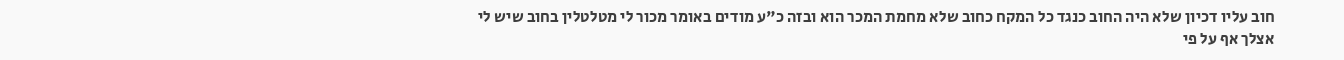חוב עליו דכיון שלא היה החוב כנגד כל המקח כחוב שלא מחמת המכר הוא ובזה כ"ע מודים באומר מכור לי מטלטלין בחוב שיש לי אצלך אף על פי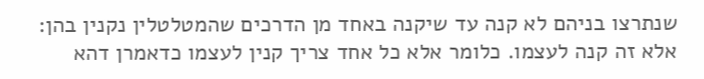שנתרצו בניהם לא קנה עד שיקנה באחד מן הדרכים שהמטלטלין נקנין בהן:
אלא זה קנה לעצמו. כלומר אלא כל אחד צריך קנין לעצמו כדאמרן דהא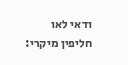ודאי לאו חליפין מיקרי: